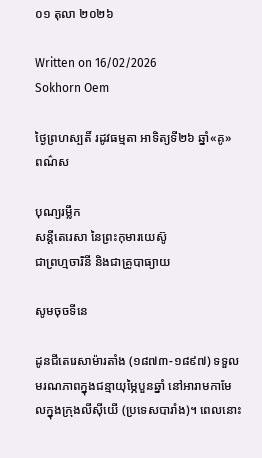០១ តុលា ២០២៦

Written on 16/02/2026
Sokhorn Oem

ថ្ងៃព្រហស្បតិ៍ រដូវធម្មតា អាទិត្យទី២៦ ឆ្នាំ«គូ»
ពណ៌ស

បុណ្យរម្លឹក
សន្តីតេរេសា នៃព្រះកុមារយេស៊ូ
ជាព្រហ្មចារិនី និងជាគ្រូបាធ្យាយ

សូមចុចទីនេ

ដូនជីតេរេសាម៉ារតាំង (១៨៧៣-១៨៩៧) ទទួលមរណភាពក្នុងជន្មាយុម្ភៃបួនឆ្នាំ នៅអារាមកាមែលក្នុងក្រុងលីស៊ីយើ (ប្រទេសបារាំង)។ ពេលនោះ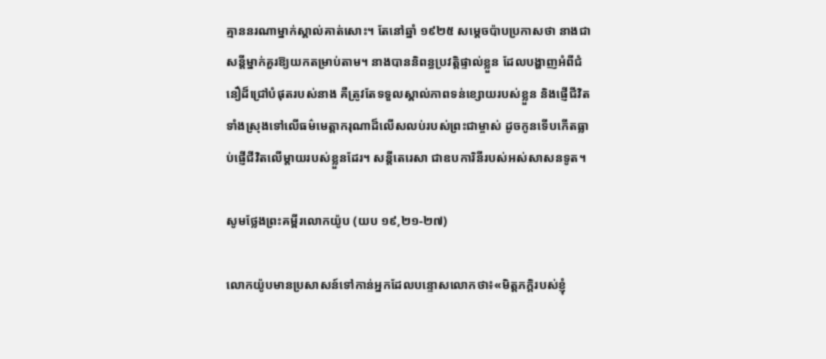គ្មាននរណាម្នាក់ស្គាល់គាត់សោះ។ តែនៅឆ្នាំ ១៩២៥ សម្តេចប៉ាបប្រកាសថា នាងជាសន្តីម្នាក់គួរឱ្យយកតម្រាប់តាម។ នាងបាននិពន្ធប្រវត្តិផ្ទាល់ខ្លួន ដែលបង្ហាញអំពីជំនឿដ៏ជ្រៅបំផុតរបស់នាង គឺត្រូវតែទទួលស្គាល់ភាពទន់ខ្សោយរបស់ខ្លួន និងផ្ញើជីវិតទាំងស្រុងទៅលើធម៌មេត្តាករុណាដ៏លើសលប់របស់ព្រះជាម្ចាស់ ដូចកូនទើបកើតធ្លាប់ផ្ញើជីវិតលើម្តាយរបស់ខ្លួនដែរ។ សន្តីតេរេសា ជាឧបការិនីរបស់អស់សាសនទូត។

សូមថ្លែងព្រះគម្ពីរលោកយ៉ូប (យប ១៩,២១-២៧)

លោកយ៉ូបមានប្រសាសន៍ទៅកាន់អ្នកដែលបន្ទោសលោកថា៖«មិត្ត‌ភក្ដិរបស់ខ្ញុំ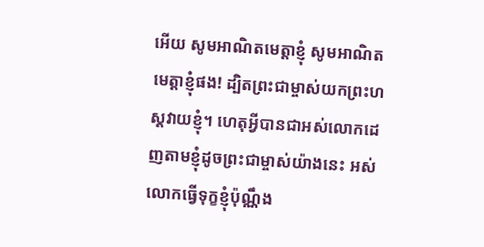អើយ សូមអាណិតមេត្តាខ្ញុំ សូមអាណិតមេត្តាខ្ញុំផង! ដ្បិតព្រះ‌ជាម្ចាស់យកព្រះ‌ហស្ដវាយខ្ញុំ។ ហេតុអ្វីបានជាអស់លោកដេញតាមខ្ញុំដូចព្រះ‌ជាម្ចាស់យ៉ាងនេះ អស់លោកធ្វើទុក្ខខ្ញុំប៉ុណ្ណឹង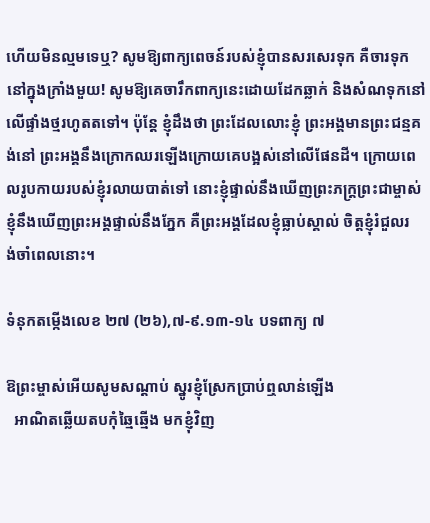ហើយមិនល្មមទេឬ? សូមឱ្យពាក្យ‌ពេចន៍របស់ខ្ញុំបានសរសេរទុក គឺចារទុកនៅក្នុងក្រាំងមួយ! សូមឱ្យគេចារឹកពាក្យនេះដោយដែកឆ្លាក់ និងសំណទុកនៅលើផ្ទាំងថ្មរហូតតទៅ។ ប៉ុន្តែ ខ្ញុំដឹងថា ព្រះដែលលោះខ្ញុំ ព្រះ‌អង្គមានព្រះ‌ជន្មគង់នៅ ព្រះ‌អង្គនឹងក្រោកឈរឡើងក្រោយគេបង្អស់នៅលើផែន‌ដី។ ក្រោយពេលរូបកាយរបស់ខ្ញុំរលាយបាត់ទៅ នោះខ្ញុំផ្ទាល់នឹងឃើញព្រះ‌ភក្ត្រព្រះ‌ជាម្ចាស់ ខ្ញុំនឹងឃើញព្រះ‌អង្គផ្ទាល់នឹងភ្នែក គឺព្រះ‌អង្គដែលខ្ញុំធ្លាប់ស្គាល់ ចិត្តខ្ញុំរំជួលរង់‌ចាំពេលនោះ។

ទំនុកតម្កើងលេខ ២៧ (២៦),៧-៩.១៣-១៤ បទពាក្យ ៧

ឱព្រះម្ចាស់អើយសូមសណ្ដាប់ ស្នូរខ្ញុំស្រែកប្រាប់ឮលាន់ឡើង
  អាណិតឆ្លើយតបកុំឆ្មៃឆ្មើង មកខ្ញុំវិញ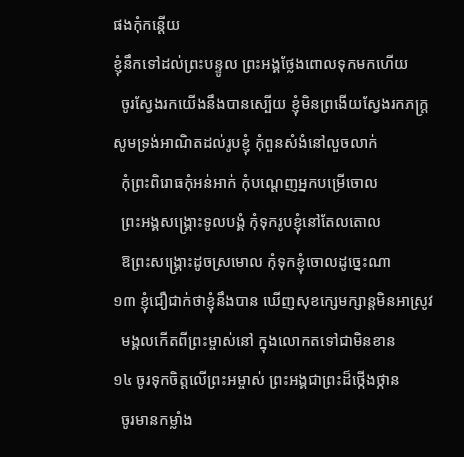ផងកុំកន្ដើយ
ខ្ញុំនឹកទៅដល់ព្រះបន្ទូល ព្រះអង្គថ្លែងពោលទុកមកហើយ
  ចូរស្វែងរកយើងនឹងបានស្បើយ ខ្ញុំមិនព្រងើយស្វែងរកភក្រ្ត
សូមទ្រង់អាណិតដល់រូបខ្ញុំ កុំពួនសំងំនៅលួចលាក់
  កុំព្រះពិរោធកុំអន់អាក់ កុំបណ្ដេញអ្នកបម្រើចោល
  ព្រះអង្គសង្គ្រោះទូលបង្គំ កុំទុករូបខ្ញុំនៅតែលតោល
  ឱព្រះសង្គ្រោះដូចស្រមោល កុំទុកខ្ញុំចោលដូច្នេះណា
១៣ ខ្ញុំជឿជាក់ថាខ្ញុំនឹងបាន ឃើញសុខក្សេមក្សាន្ដមិនអាស្រូវ
  មង្គលកើតពីព្រះម្ចាស់នៅ ក្នុងលោកតទៅជាមិនខាន
១៤ ចូរទុកចិត្តលើព្រះអម្ចាស់ ព្រះអង្គជាព្រះដ៏ថ្កើងថ្កាន
  ចូរមានកម្លាំង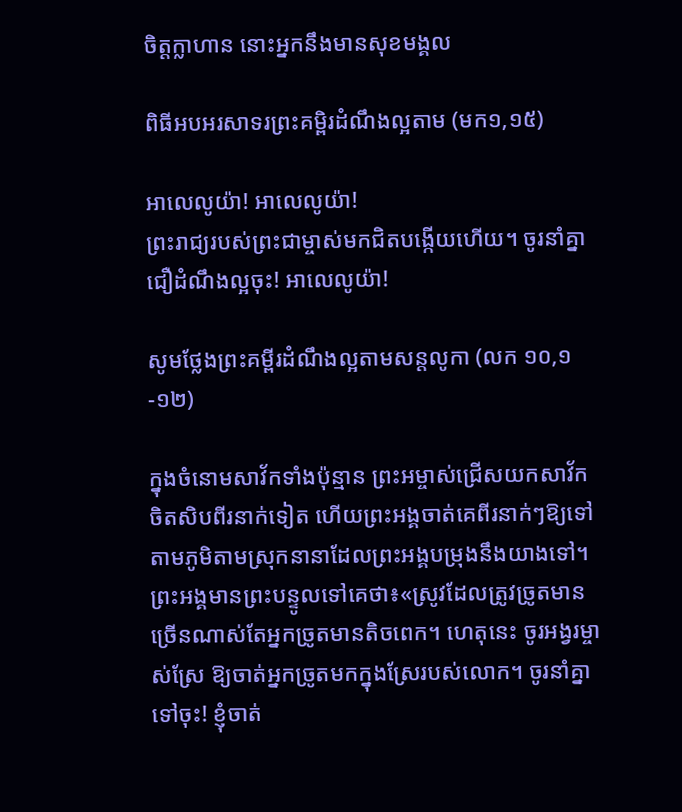ចិត្តក្លាហាន នោះអ្នកនឹងមានសុខមង្គល

ពិធីអបអរសាទរព្រះគម្ពិរដំណឹងល្អតាម (មក១,១៥)

អាលេលូយ៉ា! អាលេលូយ៉ា!
ព្រះរាជ្យរបស់ព្រះជាម្ចាស់មកជិតបង្កើយហើយ។ ចូរនាំគ្នាជឿដំណឹងល្អចុះ! អាលេលូយ៉ា!

សូមថ្លែងព្រះគម្ពីរដំណឹងល្អតាមសន្តលូកា (លក ១០,១-១២)

ក្នុងចំនោមសាវ័កទាំងប៉ុន្មាន ព្រះអម្ចាស់ជ្រើសយកសាវ័កចិតសិបពីរនាក់ទៀត ហើយព្រះអង្គចាត់គេពីរនាក់ៗឱ្យទៅតាមភូមិតាមស្រុកនានាដែលព្រះអង្គបម្រុងនឹងយាងទៅ។ ព្រះអង្គមានព្រះបន្ទូលទៅគេថា៖«ស្រូវដែលត្រូវច្រូតមានច្រើនណាស់តែអ្នកច្រូតមានតិចពេក។ ហេតុនេះ ចូរអង្វរម្ចាស់ស្រែ ឱ្យចាត់អ្នកច្រូតមកក្នុងស្រែរបស់លោក។ ចូរនាំគ្នាទៅចុះ! ខ្ញុំចាត់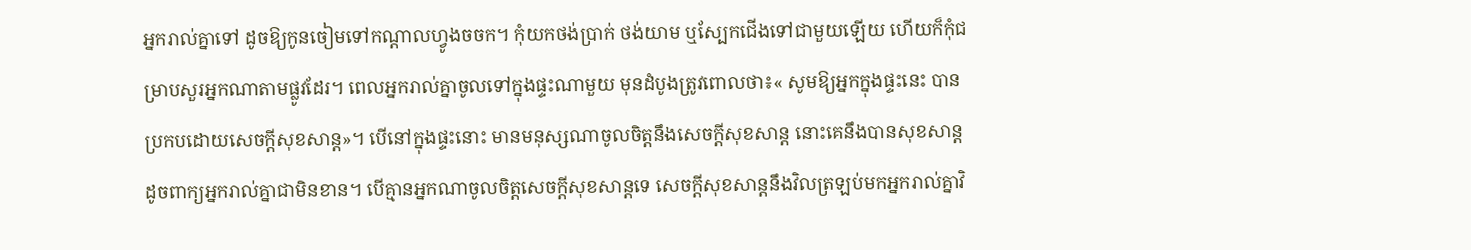អ្នករាល់គ្នាទៅ ដូចឱ្យកូនចៀមទៅកណ្ដាលហ្វូងចចក។ កុំយកថង់ប្រាក់ ថង់យាម ឬស្បែកជើងទៅជាមួយឡើយ ហើយក៏កុំជម្រាបសួរអ្នកណាតាមផ្លូវដែរ។ ពេលអ្នករាល់គ្នាចូលទៅក្នុងផ្ទះណាមួយ មុនដំបូងត្រូវពោលថា៖« សូមឱ្យអ្នកក្នុងផ្ទះនេះ បានប្រកបដោយសេចក្ដីសុខសាន្ដ»។ បើនៅក្នុងផ្ទះនោះ មានមនុស្សណាចូលចិត្ដនឹងសេចក្ដីសុខសាន្ដ នោះគេនឹងបានសុខសាន្ដដូចពាក្យអ្នករាល់គ្នាជាមិនខាន។ បើគ្មានអ្នកណាចូលចិត្តសេចក្ដីសុខសាន្ដទេ សេចក្ដីសុខសាន្ដនឹងវិលត្រឡប់មកអ្នករាល់គ្នាវិ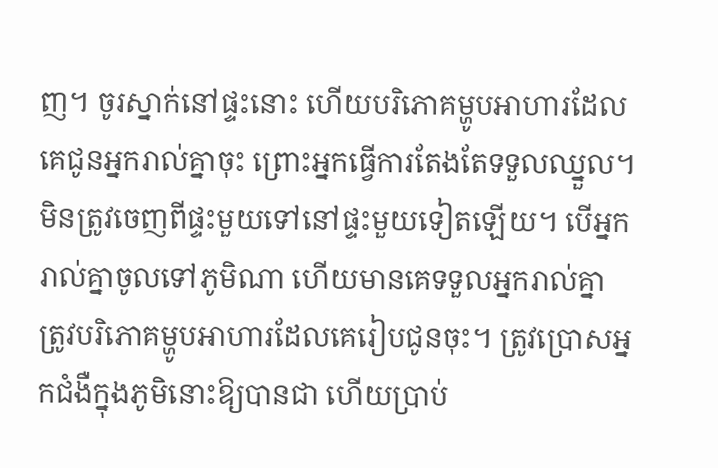ញ។ ចូរស្នាក់នៅផ្ទះនោះ ហើយបរិភោគម្ហូបអាហារដែលគេជូនអ្នករាល់គ្នាចុះ ព្រោះអ្នកធើ្វការតែងតែទទួលឈ្នួល។ មិនត្រូវចេញពីផ្ទះមួយទៅនៅផ្ទះមួយទៀតឡើយ។ បើអ្នករាល់គ្នាចូលទៅភូមិណា ហើយមានគេទទួលអ្នករាល់គ្នា ត្រូវបរិភោគម្ហូបអាហារដែលគេរៀបជូនចុះ។ ត្រូវប្រោសអ្នកជំងឺក្នុងភូមិនោះឱ្យបានជា ហើយប្រាប់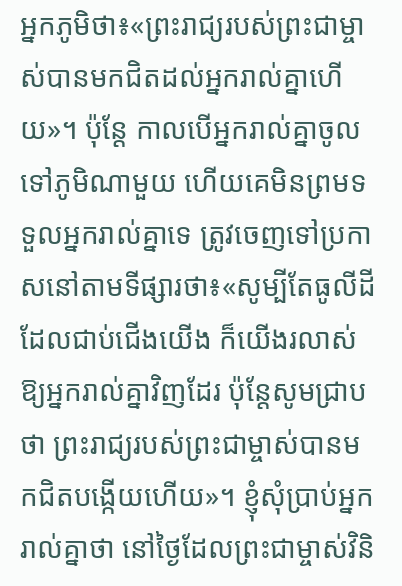អ្នកភូមិថា៖«ព្រះរាជ្យរបស់ព្រះជាម្ចាស់បានមកជិតដល់អ្នករាល់គ្នាហើយ»។ ប៉ុន្ដែ កាលបើអ្នករាល់គ្នាចូលទៅភូមិណាមួយ ហើយគេមិនព្រមទទួលអ្នករាល់គ្នាទេ ត្រូវចេញទៅប្រកាសនៅតាមទីផ្សារថា៖«សូម្បីតែធូលីដីដែលជាប់ជើងយើង ក៏យើងរលាស់ឱ្យអ្នករាល់គ្នាវិញដែរ ប៉ុន្ដែសូមជ្រាបថា ព្រះរាជ្យរបស់ព្រះជាម្ចាស់បានមកជិតបង្កើយហើយ»។ ខ្ញុំសុំប្រាប់អ្នករាល់គ្នាថា នៅថ្ងៃដែលព្រះជាម្ចាស់វិនិ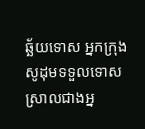ឆ្ឆ័យទោស អ្នកក្រុងសូដុមទទួលទោសស្រាលជាងអ្ន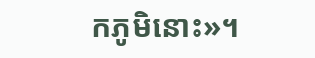កភូមិនោះ»។